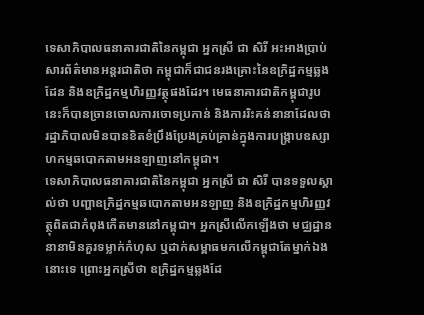ទេសាភិបាលធនាគារជាតិនៃកម្ពុជា អ្នកស្រី ជា សិរី អះអាងប្រាប់សារព័ត៌មានអន្តរជាតិថា កម្ពុជាក៏ជាជនរងគ្រោះនៃឧក្រិដ្ឋកម្មឆ្លងដែន និងឧក្រិដ្ឋកម្មហិរញ្ញវត្ថុផងដែរ។ មេធនាគារជាតិកម្ពុជារូបនេះក៏បានច្រានចោលការចោទប្រកាន់ និងការរិះគន់នានាដែលថា រដ្ឋាភិបាលមិនបានខិតខំប្រឹងប្រែងគ្រប់គ្រាន់ក្នុងការបង្ក្រាបឧស្សាហកម្មឆបោកតាមអនឡាញនៅកម្ពុជា។
ទេសាភិបាលធនាគារជាតិនៃកម្ពុជា អ្នកស្រី ជា សិរី បានទទួលស្គាល់ថា បញ្ហាឧក្រិដ្ឋកម្មឆបោកតាមអនឡាញ និងឧក្រិដ្ឋកម្មហិរញ្ញវត្ថុពិតជាកំពុងកើតមាននៅកម្ពុជា។ អ្នកស្រីលើកឡើងថា មជ្ឈដ្ឋាននានាមិនគួរទម្លាក់កំហុស ឬដាក់សម្ពាធមកលើកម្ពុជាតែម្នាក់ឯងនោះទេ ព្រោះអ្នកស្រីថា ឧក្រិដ្ឋកម្មឆ្លងដែ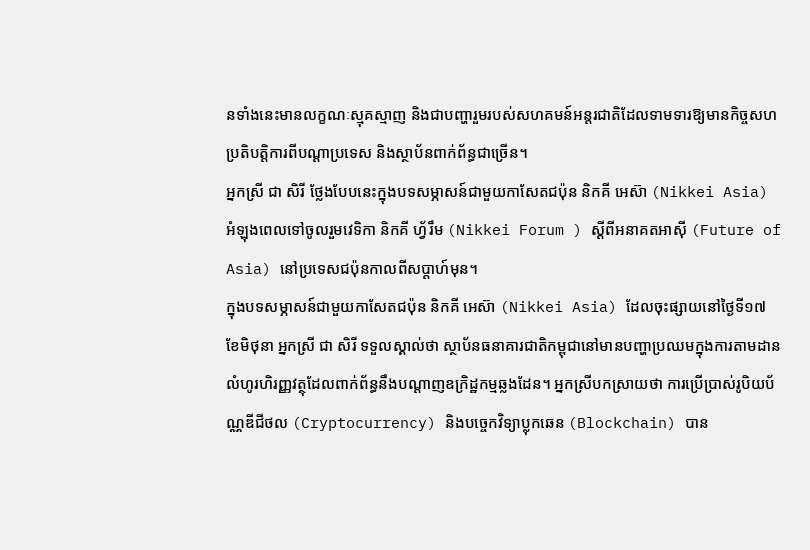នទាំងនេះមានលក្ខណៈស្មុគស្មាញ និងជាបញ្ហារួមរបស់សហគមន៍អន្តរជាតិដែលទាមទារឱ្យមានកិច្ចសហប្រតិបត្តិការពីបណ្ដាប្រទេស និងស្ថាប័នពាក់ព័ន្ធជាច្រើន។
អ្នកស្រី ជា សិរី ថ្លែងបែបនេះក្នុងបទសម្ភាសន៍ជាមួយកាសែតជប៉ុន និកគី អេស៊ា (Nikkei Asia) អំឡុងពេលទៅចូលរួមវេទិកា និកគី ហ្វ័រឹម (Nikkei Forum ) ស្ដីពីអនាគតអាស៊ី (Future of Asia) នៅប្រទេសជប៉ុនកាលពីសប្ដាហ៍មុន។
ក្នុងបទសម្ភាសន៍ជាមួយកាសែតជប៉ុន និកគី អេស៊ា (Nikkei Asia) ដែលចុះផ្សាយនៅថ្ងៃទី១៧ ខែមិថុនា អ្នកស្រី ជា សិរី ទទួលស្គាល់ថា ស្ថាប័នធនាគារជាតិកម្ពុជានៅមានបញ្ហាប្រឈមក្នុងការតាមដានលំហូរហិរញ្ញវត្ថុដែលពាក់ព័ន្ធនឹងបណ្ដាញឧក្រិដ្ឋកម្មឆ្លងដែន។ អ្នកស្រីបកស្រាយថា ការប្រើប្រាស់រូបិយប័ណ្ណឌីជីថល (Cryptocurrency) និងបច្ចេកវិទ្យាប្លុកឆេន (Blockchain) បាន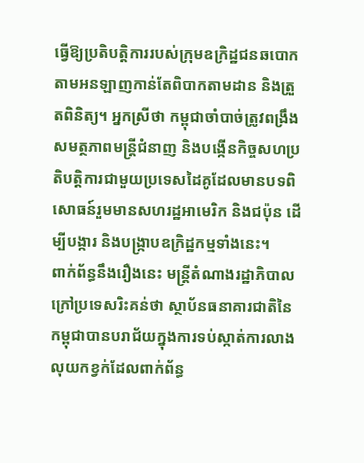ធ្វើឱ្យប្រតិបត្តិការរបស់ក្រុមឧក្រិដ្ឋជនឆបោកតាមអនឡាញកាន់តែពិបាកតាមដាន និងត្រួតពិនិត្យ។ អ្នកស្រីថា កម្ពុជាចាំបាច់ត្រូវពង្រឹងសមត្ថភាពមន្ត្រីជំនាញ និងបង្កើនកិច្ចសហប្រតិបត្តិការជាមួយប្រទេសដៃគូដែលមានបទពិសោធន៍រួមមានសហរដ្ឋអាមេរិក និងជប៉ុន ដើម្បីបង្ការ និងបង្ក្រាបឧក្រិដ្ឋកម្មទាំងនេះ។
ពាក់ព័ន្ធនឹងរឿងនេះ មន្ត្រីតំណាងរដ្ឋាភិបាលក្រៅប្រទេសរិះគន់ថា ស្ថាប័នធនាគារជាតិនៃកម្ពុជាបានបរាជ័យក្នុងការទប់ស្កាត់ការលាងលុយកខ្វក់ដែលពាក់ព័ន្ធ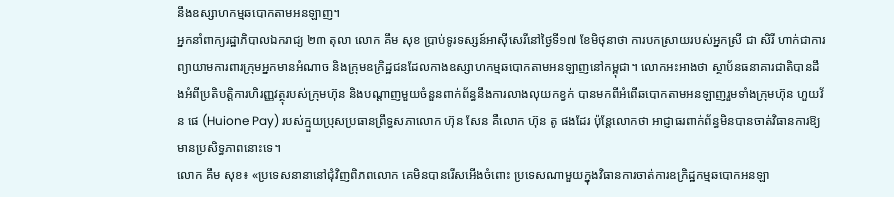នឹងឧស្សាហកម្មឆបោកតាមអនឡាញ។
អ្នកនាំពាក្យរដ្ឋាភិបាលឯករាជ្យ ២៣ តុលា លោក គឹម សុខ ប្រាប់ទូរទស្សន៍អាស៊ីសេរីនៅថ្ងៃទី១៧ ខែមិថុនាថា ការបកស្រាយរបស់អ្នកស្រី ជា សិរី ហាក់ជាការព្យាយាមការពារក្រុមអ្នកមានអំណាច និងក្រុមឧក្រិដ្ឋជនដែលកាងឧស្សាហកម្មឆបោកតាមអនឡាញនៅកម្ពុជា។ លោកអះអាងថា ស្ថាប័នធនាគារជាតិបានដឹងអំពីប្រតិបត្តិការហិរញ្ញវត្ថុរបស់ក្រុមហ៊ុន និងបណ្ដាញមួយចំនួនពាក់ព័ន្ធនឹងការលាងលុយកខ្វក់ បានមកពីអំពើឆបោកតាមអនឡាញរួមទាំងក្រុមហ៊ុន ហួយវ័ន ផេ (Huione Pay) របស់ក្មួយប្រុសប្រធានព្រឹទ្ធសភាលោក ហ៊ុន សែន គឺលោក ហ៊ុន តូ ផងដែរ ប៉ុន្តែលោកថា អាជ្ញាធរពាក់ព័ន្ធមិនបានចាត់វិធានការឱ្យមានប្រសិទ្ធភាពនោះទេ។
លោក គឹម សុខ៖ «ប្រទេសនានានៅជុំវិញពិភពលោក គេមិនបានរើសអើងចំពោះ ប្រទេសណាមួយក្នុងវិធានការចាត់ការឧក្រិដ្ឋកម្មឆបោកអនឡា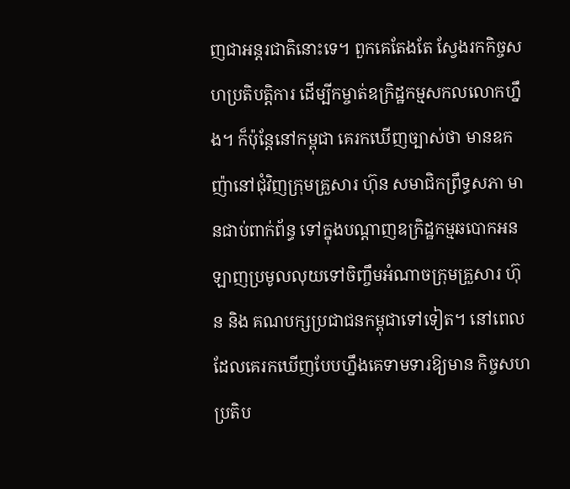ញជាអន្តរជាតិនោះទេ។ ពួកគេតែងតែ ស្វែងរកកិច្ចសហប្រតិបត្តិការ ដើម្បីកម្ចាត់ឧក្រិដ្ឋកម្មសកលលោកហ្នឹង។ ក៏ប៉ុន្តែនៅកម្ពុជា គេរកឃើញច្បាស់ថា មានឧកញ៉ានៅជុំវិញក្រុមគ្រួសារ ហ៊ុន សមាជិកព្រឹទ្ធសភា មានជាប់ពាក់ព័ន្ធ ទៅក្នុងបណ្ដាញឧក្រិដ្ឋកម្មឆបោកអនឡាញប្រមូលលុយទៅចិញ្ចឹមអំណាចក្រុមគ្រួសារ ហ៊ុន និង គណបក្សប្រជាជនកម្ពុជាទៅទៀត។ នៅពេលដែលគេរកឃើញបែបហ្នឹងគេទាមទារឱ្យមាន កិច្ចសហប្រតិប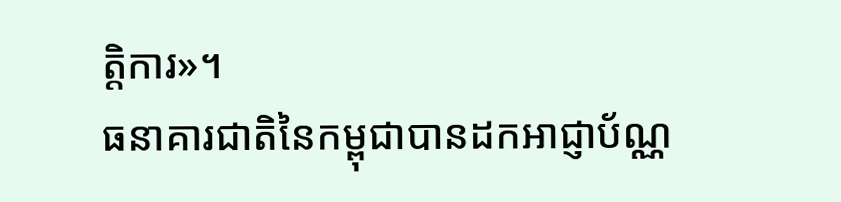ត្តិការ»។
ធនាគារជាតិនៃកម្ពុជាបានដកអាជ្ញាប័ណ្ណ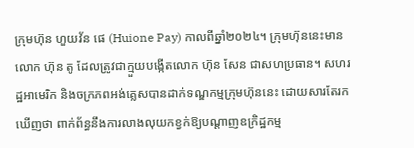ក្រុមហ៊ុន ហួយវ័ន ផេ (Huione Pay) កាលពីឆ្នាំ២០២៤។ ក្រុមហ៊ុននេះមានលោក ហ៊ុន តូ ដែលត្រូវជាក្មួយបង្កើតលោក ហ៊ុន សែន ជាសហប្រធាន។ សហរដ្ឋអាមេរិក និងចក្រភពអង់គ្លេសបានដាក់ទណ្ឌកម្មក្រុមហ៊ុននេះ ដោយសារតែរកឃើញថា ពាក់ព័ន្ធនឹងការលាងលុយកខ្វក់ឱ្យបណ្ដាញឧក្រិដ្ឋកម្ម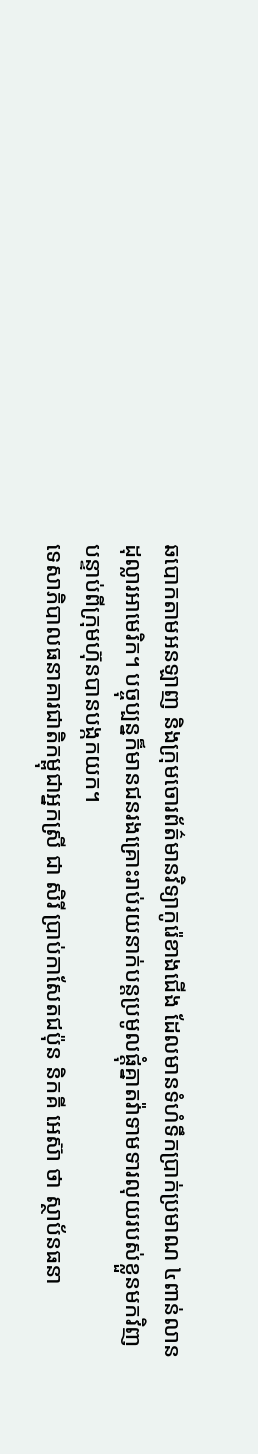ឆបោកតាមអនឡាញ និងក្រុមចោរព័ត៌មានវិទ្យាកូរ៉េខាងជើង ដែលមានទំហំទឹកប្រាក់ប្រមាណ ៤ពាន់លានដុល្លារអាមេរិក។ បច្ចុប្បន្នក៏មានជនរងគ្រោះរាប់រយនាក់បន្តប្រមូលផ្ដុំគ្នាតវ៉ាទាមទារលុយរបស់ខ្លួនមកវិញ បន្ទាប់ពីក្រុមហ៊ុនបានបង្កកយក។
ទេសាភិបាលធនាគារជាតិកម្ពុជាអ្នកស្រី ជា សិរី ប្រាប់កាសែតជប៉ុន និកគី អេស៊ា ថា ស្ថាប័នធនា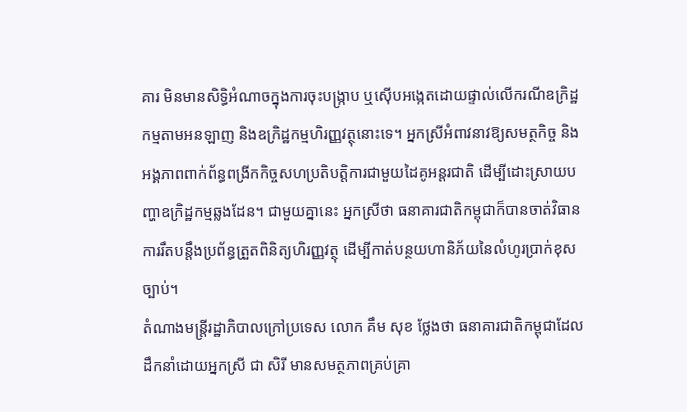គារ មិនមានសិទ្ធិអំណាចក្នុងការចុះបង្ក្រាប ឬស៊ើបអង្កេតដោយផ្ទាល់លើករណីឧក្រិដ្ឋកម្មតាមអនឡាញ និងឧក្រិដ្ឋកម្មហិរញ្ញវត្ថុនោះទេ។ អ្នកស្រីអំពាវនាវឱ្យសមត្ថកិច្ច និងអង្គភាពពាក់ព័ន្ធពង្រីកកិច្ចសហប្រតិបត្តិការជាមួយដៃគូអន្តរជាតិ ដើម្បីដោះស្រាយបញ្ហាឧក្រិដ្ឋកម្មឆ្លងដែន។ ជាមួយគ្នានេះ អ្នកស្រីថា ធនាគារជាតិកម្ពុជាក៏បានចាត់វិធានការរឹតបន្តឹងប្រព័ន្ធត្រួតពិនិត្យហិរញ្ញវត្ថុ ដើម្បីកាត់បន្ថយហានិភ័យនៃលំហូរប្រាក់ខុសច្បាប់។
តំណាងមន្ត្រីរដ្ឋាភិបាលក្រៅប្រទេស លោក គឹម សុខ ថ្លែងថា ធនាគារជាតិកម្ពុជាដែលដឹកនាំដោយអ្នកស្រី ជា សិរី មានសមត្ថភាពគ្រប់គ្រា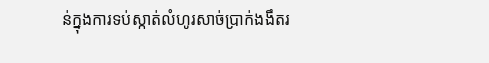ន់ក្នុងការទប់ស្កាត់លំហូរសាច់ប្រាក់ងងឹតរ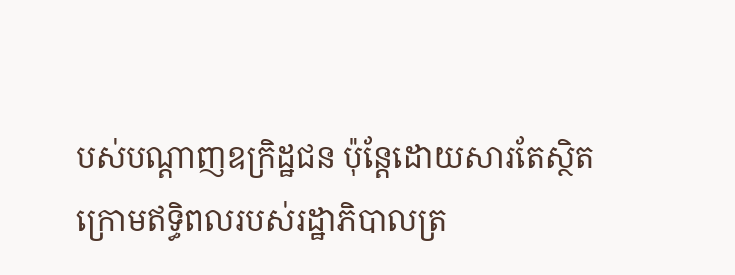បស់បណ្ដាញឧក្រិដ្ឋជន ប៉ុន្តែដោយសារតែស្ថិតក្រោមឥទ្ធិពលរបស់រដ្ឋាភិបាលត្រ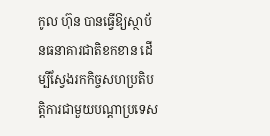កូល ហ៊ុន បានធ្វើឱ្យស្ថាប័នធនាគារជាតិខកខាន ដើម្បីស្វែងរកកិច្ចសហប្រតិបត្តិការជាមួយបណ្ដាប្រទេស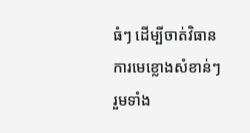ធំៗ ដើម្បីចាត់វិធានការមេខ្លោងសំខាន់ៗ រួមទាំង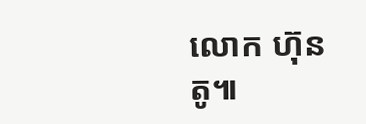លោក ហ៊ុន តូ៕